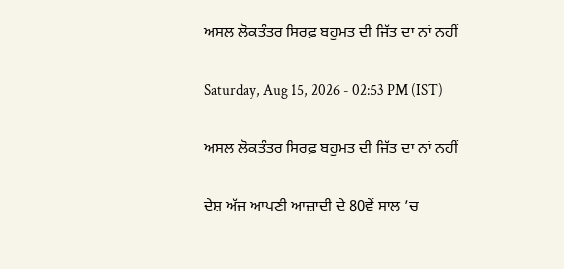ਅਸਲ ਲੋਕਤੰਤਰ ਸਿਰਫ਼ ਬਹੁਮਤ ਦੀ ਜਿੱਤ ਦਾ ਨਾਂ ਨਹੀਂ

Saturday, Aug 15, 2026 - 02:53 PM (IST)

ਅਸਲ ਲੋਕਤੰਤਰ ਸਿਰਫ਼ ਬਹੁਮਤ ਦੀ ਜਿੱਤ ਦਾ ਨਾਂ ਨਹੀਂ

ਦੇਸ਼ ਅੱਜ ਆਪਣੀ ਆਜ਼ਾਦੀ ਦੇ 80ਵੇਂ ਸਾਲ ’ਚ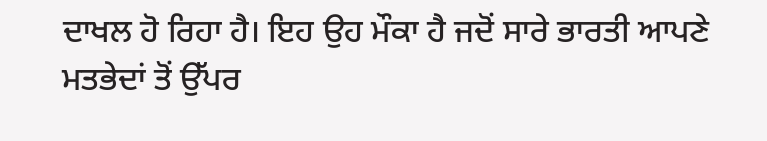ਦਾਖਲ ਹੋ ਰਿਹਾ ਹੈ। ਇਹ ਉਹ ਮੌਕਾ ਹੈ ਜਦੋਂ ਸਾਰੇ ਭਾਰਤੀ ਆਪਣੇ ਮਤਭੇਦਾਂ ਤੋਂ ਉੱਪਰ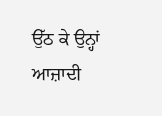ਉੱਠ ਕੇ ਉਨ੍ਹਾਂ ਆਜ਼ਾਦੀ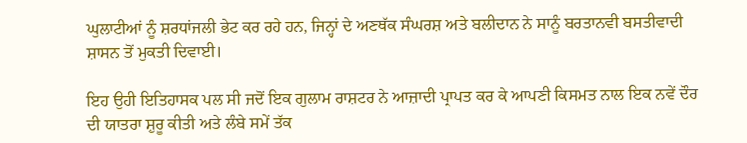ਘੁਲਾਟੀਆਂ ਨੂੰ ਸ਼ਰਧਾਂਜਲੀ ਭੇਟ ਕਰ ਰਹੇ ਹਨ, ਜਿਨ੍ਹਾਂ ਦੇ ਅਣਥੱਕ ਸੰਘਰਸ਼ ਅਤੇ ਬਲੀਦਾਨ ਨੇ ਸਾਨੂੰ ਬਰਤਾਨਵੀ ਬਸਤੀਵਾਦੀ ਸ਼ਾਸਨ ਤੋਂ ਮੁਕਤੀ ਦਿਵਾਈ।

ਇਹ ਉਹੀ ਇਤਿਹਾਸਕ ਪਲ ਸੀ ਜਦੋਂ ਇਕ ਗੁਲਾਮ ਰਾਸ਼ਟਰ ਨੇ ਆਜ਼ਾਦੀ ਪ੍ਰਾਪਤ ਕਰ ਕੇ ਆਪਣੀ ਕਿਸਮਤ ਨਾਲ ਇਕ ਨਵੇਂ ਦੌਰ ਦੀ ਯਾਤਰਾ ਸ਼ੁਰੂ ਕੀਤੀ ਅਤੇ ਲੰਬੇ ਸਮੇਂ ਤੱਕ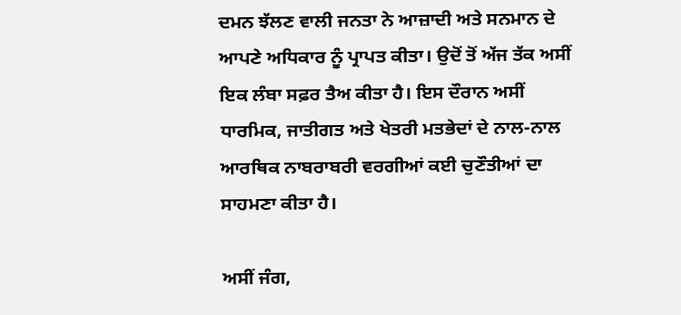ਦਮਨ ਝੱਲਣ ਵਾਲੀ ਜਨਤਾ ਨੇ ਆਜ਼ਾਦੀ ਅਤੇ ਸਨਮਾਨ ਦੇ ਆਪਣੇ ਅਧਿਕਾਰ ਨੂੰ ਪ੍ਰਾਪਤ ਕੀਤਾ। ਉਦੋਂ ਤੋਂ ਅੱਜ ਤੱਕ ਅਸੀਂ ਇਕ ਲੰਬਾ ਸਫ਼ਰ ਤੈਅ ਕੀਤਾ ਹੈ। ਇਸ ਦੌਰਾਨ ਅਸੀਂ ਧਾਰਮਿਕ, ਜਾਤੀਗਤ ਅਤੇ ਖੇਤਰੀ ਮਤਭੇਦਾਂ ਦੇ ਨਾਲ-ਨਾਲ ਆਰਥਿਕ ਨਾਬਰਾਬਰੀ ਵਰਗੀਆਂ ਕਈ ਚੁਣੌਤੀਆਂ ਦਾ ਸਾਹਮਣਾ ਕੀਤਾ ਹੈ।

ਅਸੀਂ ਜੰਗ,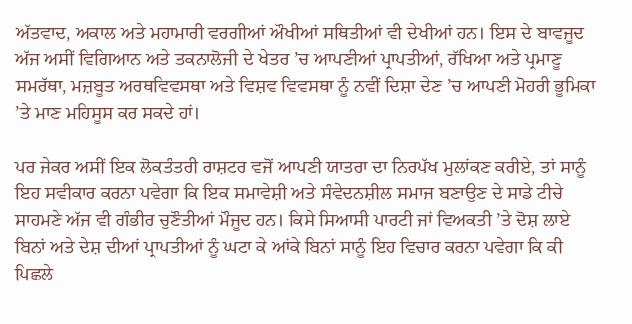ਅੱਤਵਾਦ, ਅਕਾਲ ਅਤੇ ਮਹਾਮਾਰੀ ਵਰਗੀਆਂ ਔਖੀਆਂ ਸਥਿਤੀਆਂ ਵੀ ਦੇਖੀਆਂ ਹਨ। ਇਸ ਦੇ ਬਾਵਜੂਦ ਅੱਜ ਅਸੀਂ ਵਿਗਿਆਨ ਅਤੇ ਤਕਨਾਲੋਜੀ ਦੇ ਖੇਤਰ ’ਚ ਆਪਣੀਆਂ ਪ੍ਰਾਪਤੀਆਂ, ਰੱਖਿਆ ਅਤੇ ਪ੍ਰਮਾਣੂ ਸਮਰੱਥਾ, ਮਜ਼ਬੂਤ ਅਰਥਵਿਵਸਥਾ ਅਤੇ ਵਿਸ਼ਵ ਵਿਵਸਥਾ ਨੂੰ ਨਵੀਂ ਦਿਸ਼ਾ ਦੇਣ ’ਚ ਆਪਣੀ ਮੋਹਰੀ ਭੂਮਿਕਾ ’ਤੇ ਮਾਣ ਮਹਿਸੂਸ ਕਰ ਸਕਦੇ ਹਾਂ।

ਪਰ ਜੇਕਰ ਅਸੀਂ ਇਕ ਲੋਕਤੰਤਰੀ ਰਾਸ਼ਟਰ ਵਜੋਂ ਆਪਣੀ ਯਾਤਰਾ ਦਾ ਨਿਰਪੱਖ ਮੁਲਾਂਕਣ ਕਰੀਏ, ਤਾਂ ਸਾਨੂੰ ਇਹ ਸਵੀਕਾਰ ਕਰਨਾ ਪਵੇਗਾ ਕਿ ਇਕ ਸਮਾਵੇਸ਼ੀ ਅਤੇ ਸੰਵੇਦਨਸ਼ੀਲ ਸਮਾਜ ਬਣਾਉਣ ਦੇ ਸਾਡੇ ਟੀਚੇ ਸਾਹਮਣੇ ਅੱਜ ਵੀ ਗੰਭੀਰ ਚੁਣੌਤੀਆਂ ਮੌਜੂਦ ਹਨ। ਕਿਸੇ ਸਿਆਸੀ ਪਾਰਟੀ ਜਾਂ ਵਿਅਕਤੀ ’ਤੇ ਦੋਸ਼ ਲਾਏ ਬਿਨਾਂ ਅਤੇ ਦੇਸ਼ ਦੀਆਂ ਪ੍ਰਾਪਤੀਆਂ ਨੂੰ ਘਟਾ ਕੇ ਆਂਕੇ ਬਿਨਾਂ ਸਾਨੂੰ ਇਹ ਵਿਚਾਰ ਕਰਨਾ ਪਵੇਗਾ ਕਿ ਕੀ ਪਿਛਲੇ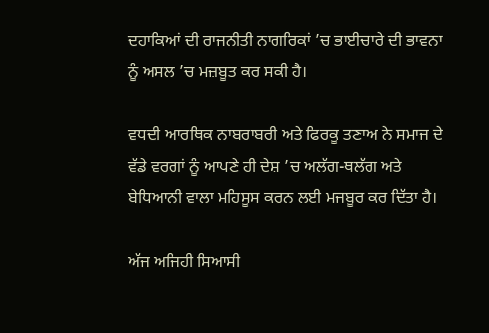ਦਹਾਕਿਆਂ ਦੀ ਰਾਜਨੀਤੀ ਨਾਗਰਿਕਾਂ ’ਚ ਭਾਈਚਾਰੇ ਦੀ ਭਾਵਨਾ ਨੂੰ ਅਸਲ ’ਚ ਮਜ਼ਬੂਤ ਕਰ ਸਕੀ ਹੈ।

ਵਧਦੀ ਆਰਥਿਕ ਨਾਬਰਾਬਰੀ ਅਤੇ ਫਿਰਕੂ ਤਣਾਅ ਨੇ ਸਮਾਜ ਦੇ ਵੱਡੇ ਵਰਗਾਂ ਨੂੰ ਆਪਣੇ ਹੀ ਦੇਸ਼ ’ਚ ਅਲੱਗ-ਥਲੱਗ ਅਤੇ ਬੇਧਿਆਨੀ ਵਾਲਾ ਮਹਿਸੂਸ ਕਰਨ ਲਈ ਮਜਬੂਰ ਕਰ ਦਿੱਤਾ ਹੈ।

ਅੱਜ ਅਜਿਹੀ ਸਿਆਸੀ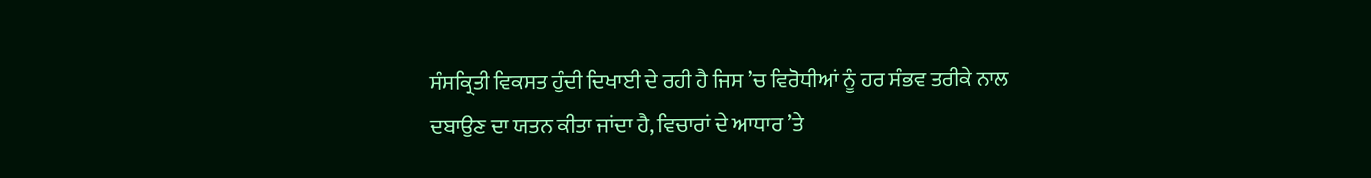ਸੰਸਕ੍ਰਿਤੀ ਵਿਕਸਤ ਹੁੰਦੀ ਦਿਖਾਈ ਦੇ ਰਹੀ ਹੈ ਜਿਸ ’ਚ ਵਿਰੋਧੀਆਂ ਨੂੰ ਹਰ ਸੰਭਵ ਤਰੀਕੇ ਨਾਲ ਦਬਾਉਣ ਦਾ ਯਤਨ ਕੀਤਾ ਜਾਂਦਾ ਹੈ, ਵਿਚਾਰਾਂ ਦੇ ਆਧਾਰ ’ਤੇ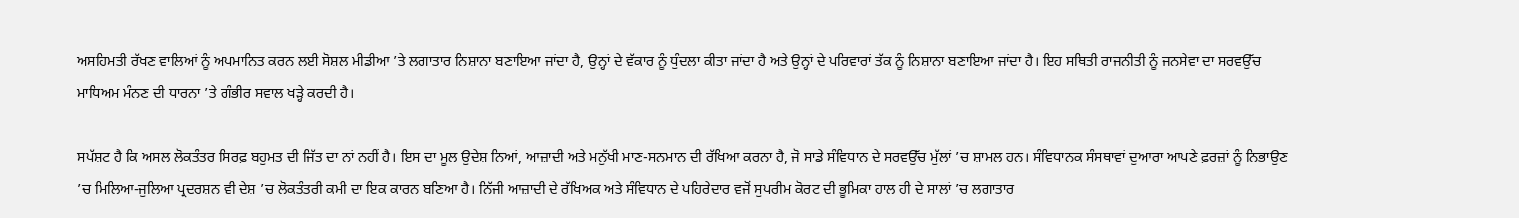ਅਸਹਿਮਤੀ ਰੱਖਣ ਵਾਲਿਆਂ ਨੂੰ ਅਪਮਾਨਿਤ ਕਰਨ ਲਈ ਸੋਸ਼ਲ ਮੀਡੀਆ ’ਤੇ ਲਗਾਤਾਰ ਨਿਸ਼ਾਨਾ ਬਣਾਇਆ ਜਾਂਦਾ ਹੈ, ਉਨ੍ਹਾਂ ਦੇ ਵੱਕਾਰ ਨੂੰ ਧੁੰਦਲਾ ਕੀਤਾ ਜਾਂਦਾ ਹੈ ਅਤੇ ਉਨ੍ਹਾਂ ਦੇ ਪਰਿਵਾਰਾਂ ਤੱਕ ਨੂੰ ਨਿਸ਼ਾਨਾ ਬਣਾਇਆ ਜਾਂਦਾ ਹੈ। ਇਹ ਸਥਿਤੀ ਰਾਜਨੀਤੀ ਨੂੰ ਜਨਸੇਵਾ ਦਾ ਸਰਵਉੱਚ ਮਾਧਿਅਮ ਮੰਨਣ ਦੀ ਧਾਰਨਾ ’ਤੇ ਗੰਭੀਰ ਸਵਾਲ ਖੜ੍ਹੇ ਕਰਦੀ ਹੈ।

ਸਪੱਸ਼ਟ ਹੈ ਕਿ ਅਸਲ ਲੋਕਤੰਤਰ ਸਿਰਫ਼ ਬਹੁਮਤ ਦੀ ਜਿੱਤ ਦਾ ਨਾਂ ਨਹੀਂ ਹੈ। ਇਸ ਦਾ ਮੂਲ ਉਦੇਸ਼ ਨਿਆਂ, ਆਜ਼ਾਦੀ ਅਤੇ ਮਨੁੱਖੀ ਮਾਣ-ਸਨਮਾਨ ਦੀ ਰੱਖਿਆ ਕਰਨਾ ਹੈ, ਜੋ ਸਾਡੇ ਸੰਵਿਧਾਨ ਦੇ ਸਰਵਉੱਚ ਮੁੱਲਾਂ ’ਚ ਸ਼ਾਮਲ ਹਨ। ਸੰਵਿਧਾਨਕ ਸੰਸਥਾਵਾਂ ਦੁਆਰਾ ਆਪਣੇ ਫ਼ਰਜ਼ਾਂ ਨੂੰ ਨਿਭਾਉਣ ’ਚ ਮਿਲਿਆ-ਜੁਲਿਆ ਪ੍ਰਦਰਸ਼ਨ ਵੀ ਦੇਸ਼ ’ਚ ਲੋਕਤੰਤਰੀ ਕਮੀ ਦਾ ਇਕ ਕਾਰਨ ਬਣਿਆ ਹੈ। ਨਿੱਜੀ ਆਜ਼ਾਦੀ ਦੇ ਰੱਖਿਅਕ ਅਤੇ ਸੰਵਿਧਾਨ ਦੇ ਪਹਿਰੇਦਾਰ ਵਜੋਂ ਸੁਪਰੀਮ ਕੋਰਟ ਦੀ ਭੂਮਿਕਾ ਹਾਲ ਹੀ ਦੇ ਸਾਲਾਂ ’ਚ ਲਗਾਤਾਰ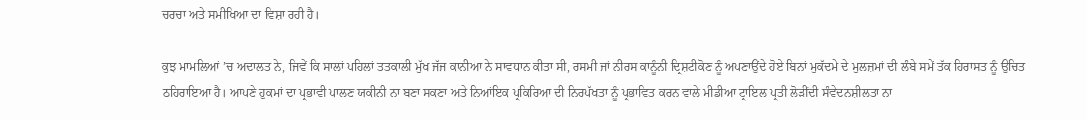ਚਰਚਾ ਅਤੇ ਸਮੀਖਿਆ ਦਾ ਵਿਸ਼ਾ ਰਹੀ ਹੈ।

ਕੁਝ ਮਾਮਲਿਆਂ ’ਚ ਅਦਾਲਤ ਨੇ, ਜਿਵੇਂ ਕਿ ਸਾਲਾਂ ਪਹਿਲਾਂ ਤਤਕਾਲੀ ਮੁੱਖ ਜੱਜ ਕਾਨੀਆ ਨੇ ਸਾਵਧਾਨ ਕੀਤਾ ਸੀ, ਰਸਮੀ ਜਾਂ ਨੀਰਸ ਕਾਨੂੰਨੀ ਦ੍ਰਿਸ਼ਟੀਕੋਣ ਨੂੰ ਅਪਣਾਉਂਦੇ ਹੋਏ ਬਿਨਾਂ ਮੁਕੱਦਮੇ ਦੇ ਮੁਲਜ਼ਮਾਂ ਦੀ ਲੰਬੇ ਸਮੇਂ ਤੱਕ ਹਿਰਾਸਤ ਨੂੰ ਉਚਿਤ ਠਹਿਰਾਇਆ ਹੈ। ਆਪਣੇ ਹੁਕਮਾਂ ਦਾ ਪ੍ਰਭਾਵੀ ਪਾਲਣ ਯਕੀਨੀ ਨਾ ਬਣਾ ਸਕਣਾ ਅਤੇ ਨਿਆਂਇਕ ਪ੍ਰਕਿਰਿਆ ਦੀ ਨਿਰਪੱਖਤਾ ਨੂੰ ਪ੍ਰਭਾਵਿਤ ਕਰਨ ਵਾਲੇ ਮੀਡੀਆ ਟ੍ਰਾਇਲ ਪ੍ਰਤੀ ਲੋੜੀਂਦੀ ਸੰਵੇਦਨਸ਼ੀਲਤਾ ਨਾ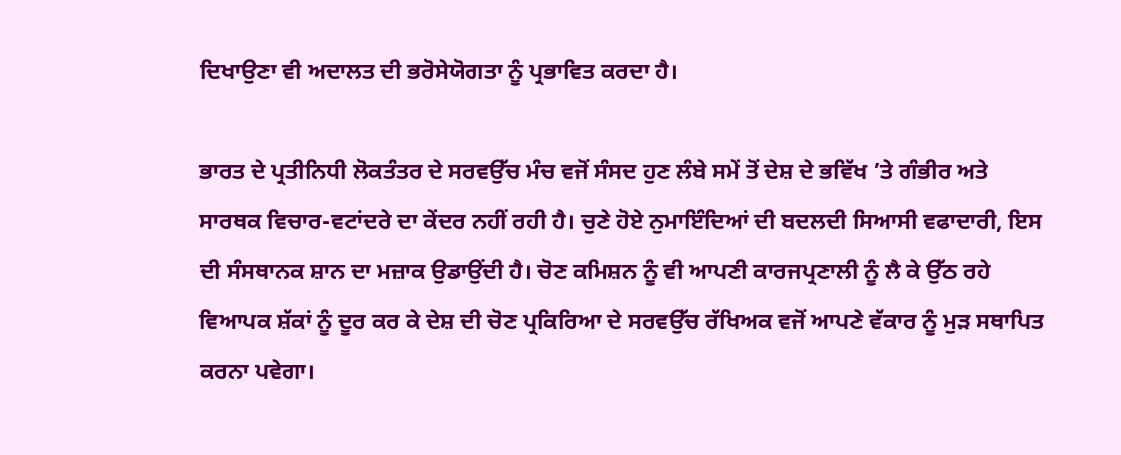ਦਿਖਾਉਣਾ ਵੀ ਅਦਾਲਤ ਦੀ ਭਰੋਸੇਯੋਗਤਾ ਨੂੰ ਪ੍ਰਭਾਵਿਤ ਕਰਦਾ ਹੈ।

ਭਾਰਤ ਦੇ ਪ੍ਰਤੀਨਿਧੀ ਲੋਕਤੰਤਰ ਦੇ ਸਰਵਉੱਚ ਮੰਚ ਵਜੋਂ ਸੰਸਦ ਹੁਣ ਲੰਬੇ ਸਮੇਂ ਤੋਂ ਦੇਸ਼ ਦੇ ਭਵਿੱਖ ’ਤੇ ਗੰਭੀਰ ਅਤੇ ਸਾਰਥਕ ਵਿਚਾਰ-ਵਟਾਂਦਰੇ ਦਾ ਕੇਂਦਰ ਨਹੀਂ ਰਹੀ ਹੈ। ਚੁਣੇ ਹੋਏ ਨੁਮਾਇੰਦਿਆਂ ਦੀ ਬਦਲਦੀ ਸਿਆਸੀ ਵਫਾਦਾਰੀ, ਇਸ ਦੀ ਸੰਸਥਾਨਕ ਸ਼ਾਨ ਦਾ ਮਜ਼ਾਕ ਉਡਾਉਂਦੀ ਹੈ। ਚੋਣ ਕਮਿਸ਼ਨ ਨੂੰ ਵੀ ਆਪਣੀ ਕਾਰਜਪ੍ਰਣਾਲੀ ਨੂੰ ਲੈ ਕੇ ਉੱਠ ਰਹੇ ਵਿਆਪਕ ਸ਼ੱਕਾਂ ਨੂੰ ਦੂਰ ਕਰ ਕੇ ਦੇਸ਼ ਦੀ ਚੋਣ ਪ੍ਰਕਿਰਿਆ ਦੇ ਸਰਵਉੱਚ ਰੱਖਿਅਕ ਵਜੋਂ ਆਪਣੇ ਵੱਕਾਰ ਨੂੰ ਮੁੜ ਸਥਾਪਿਤ ਕਰਨਾ ਪਵੇਗਾ।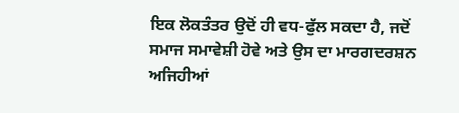ਇਕ ਲੋਕਤੰਤਰ ਉਦੋਂ ਹੀ ਵਧ-ਫੁੱਲ ਸਕਦਾ ਹੈ, ਜਦੋਂ ਸਮਾਜ ਸਮਾਵੇਸ਼ੀ ਹੋਵੇ ਅਤੇ ਉਸ ਦਾ ਮਾਰਗਦਰਸ਼ਨ ਅਜਿਹੀਆਂ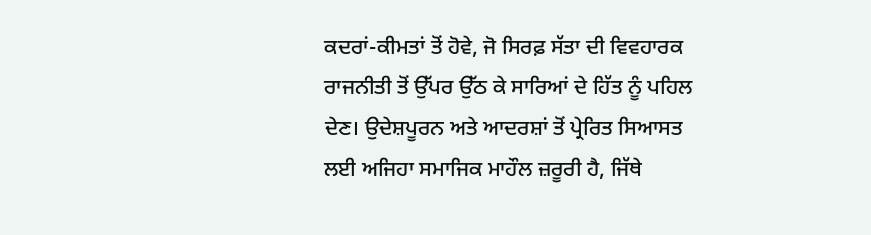ਕਦਰਾਂ-ਕੀਮਤਾਂ ਤੋਂ ਹੋਵੇ, ਜੋ ਸਿਰਫ਼ ਸੱਤਾ ਦੀ ਵਿਵਹਾਰਕ ਰਾਜਨੀਤੀ ਤੋਂ ਉੱਪਰ ਉੱਠ ਕੇ ਸਾਰਿਆਂ ਦੇ ਹਿੱਤ ਨੂੰ ਪਹਿਲ ਦੇਣ। ਉਦੇਸ਼ਪੂਰਨ ਅਤੇ ਆਦਰਸ਼ਾਂ ਤੋਂ ਪ੍ਰੇਰਿਤ ਸਿਆਸਤ ਲਈ ਅਜਿਹਾ ਸਮਾਜਿਕ ਮਾਹੌਲ ਜ਼ਰੂਰੀ ਹੈ, ਜਿੱਥੇ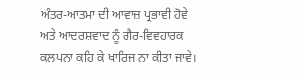ਅੰਤਰ-ਆਤਮਾ ਦੀ ਆਵਾਜ਼ ਪ੍ਰਭਾਵੀ ਹੋਵੇ ਅਤੇ ਆਦਰਸ਼ਵਾਦ ਨੂੰ ਗੈਰ-ਵਿਵਹਾਰਕ ਕਲਪਨਾ ਕਹਿ ਕੇ ਖਾਰਿਜ ਨਾ ਕੀਤਾ ਜਾਵੇ।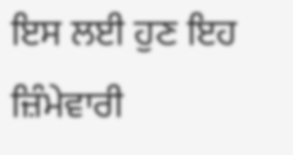ਇਸ ਲਈ ਹੁਣ ਇਹ ਜ਼ਿੰਮੇਵਾਰੀ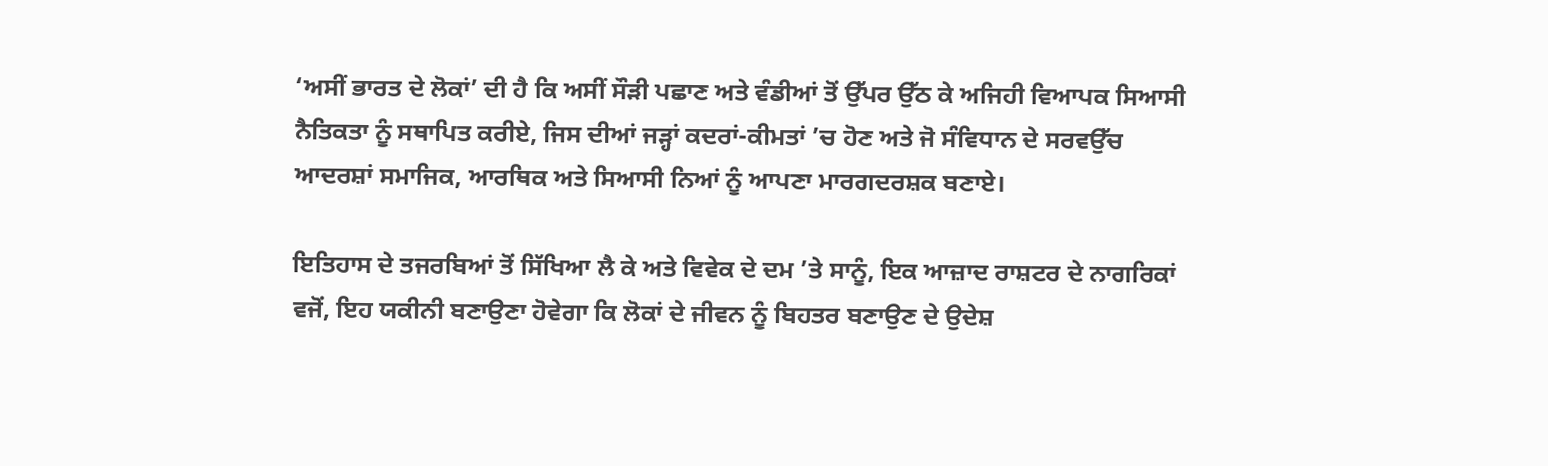‘ਅਸੀਂ ਭਾਰਤ ਦੇ ਲੋਕਾਂ’ ਦੀ ਹੈ ਕਿ ਅਸੀਂ ਸੌੜੀ ਪਛਾਣ ਅਤੇ ਵੰਡੀਆਂ ਤੋਂ ਉੱਪਰ ਉੱਠ ਕੇ ਅਜਿਹੀ ਵਿਆਪਕ ਸਿਆਸੀ ਨੈਤਿਕਤਾ ਨੂੰ ਸਥਾਪਿਤ ਕਰੀਏ, ਜਿਸ ਦੀਆਂ ਜੜ੍ਹਾਂ ਕਦਰਾਂ-ਕੀਮਤਾਂ ’ਚ ਹੋਣ ਅਤੇ ਜੋ ਸੰਵਿਧਾਨ ਦੇ ਸਰਵਉੱਚ ਆਦਰਸ਼ਾਂ ਸਮਾਜਿਕ, ਆਰਥਿਕ ਅਤੇ ਸਿਆਸੀ ਨਿਆਂ ਨੂੰ ਆਪਣਾ ਮਾਰਗਦਰਸ਼ਕ ਬਣਾਏ।

ਇਤਿਹਾਸ ਦੇ ਤਜਰਬਿਆਂ ਤੋਂ ਸਿੱਖਿਆ ਲੈ ਕੇ ਅਤੇ ਵਿਵੇਕ ਦੇ ਦਮ ’ਤੇ ਸਾਨੂੰ, ਇਕ ਆਜ਼ਾਦ ਰਾਸ਼ਟਰ ਦੇ ਨਾਗਰਿਕਾਂ ਵਜੋਂ, ਇਹ ਯਕੀਨੀ ਬਣਾਉਣਾ ਹੋਵੇਗਾ ਕਿ ਲੋਕਾਂ ਦੇ ਜੀਵਨ ਨੂੰ ਬਿਹਤਰ ਬਣਾਉਣ ਦੇ ਉਦੇਸ਼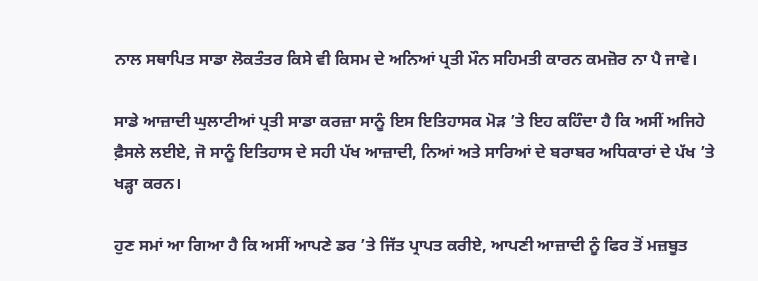ਨਾਲ ਸਥਾਪਿਤ ਸਾਡਾ ਲੋਕਤੰਤਰ ਕਿਸੇ ਵੀ ਕਿਸਮ ਦੇ ਅਨਿਆਂ ਪ੍ਰਤੀ ਮੌਨ ਸਹਿਮਤੀ ਕਾਰਨ ਕਮਜ਼ੋਰ ਨਾ ਪੈ ਜਾਵੇ।

ਸਾਡੇ ਆਜ਼ਾਦੀ ਘੁਲਾਟੀਆਂ ਪ੍ਰਤੀ ਸਾਡਾ ਕਰਜ਼ਾ ਸਾਨੂੰ ਇਸ ਇਤਿਹਾਸਕ ਮੋੜ ’ਤੇ ਇਹ ਕਹਿੰਦਾ ਹੈ ਕਿ ਅਸੀਂ ਅਜਿਹੇ ਫ਼ੈਸਲੇ ਲਈਏ, ਜੋ ਸਾਨੂੰ ਇਤਿਹਾਸ ਦੇ ਸਹੀ ਪੱਖ ਆਜ਼ਾਦੀ, ਨਿਆਂ ਅਤੇ ਸਾਰਿਆਂ ਦੇ ਬਰਾਬਰ ਅਧਿਕਾਰਾਂ ਦੇ ਪੱਖ ’ਤੇ ਖੜ੍ਹਾ ਕਰਨ।

ਹੁਣ ਸਮਾਂ ਆ ਗਿਆ ਹੈ ਕਿ ਅਸੀਂ ਆਪਣੇ ਡਰ ’ਤੇ ਜਿੱਤ ਪ੍ਰਾਪਤ ਕਰੀਏ, ਆਪਣੀ ਆਜ਼ਾਦੀ ਨੂੰ ਫਿਰ ਤੋਂ ਮਜ਼ਬੂਤ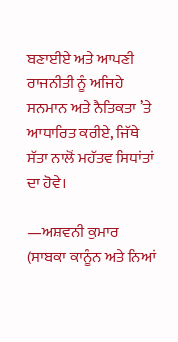ਬਣਾਈਏ ਅਤੇ ਆਪਣੀ ਰਾਜਨੀਤੀ ਨੂੰ ਅਜਿਹੇ ਸਨਮਾਨ ਅਤੇ ਨੈਤਿਕਤਾ ’ਤੇ ਆਧਾਰਿਤ ਕਰੀਏ, ਜਿੱਥੇ ਸੱਤਾ ਨਾਲੋਂ ਮਹੱਤਵ ਸਿਧਾਂਤਾਂ ਦਾ ਹੋਵੇ।

—ਅਸ਼ਵਨੀ ਕੁਮਾਰ (ਸਾਬਕਾ ਕਾਨੂੰਨ ਅਤੇ ਨਿਆਂ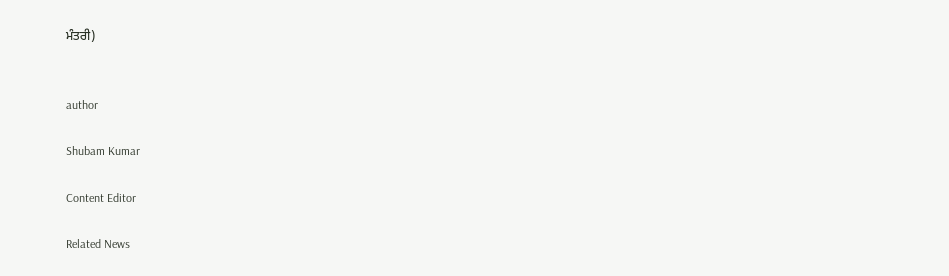ਮੰਤਰੀ)


author

Shubam Kumar

Content Editor

Related News